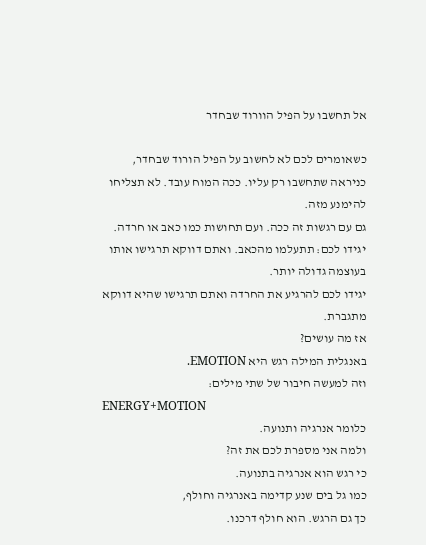אל תחשבו על הפיל הוורוד שבחדר

כשאומרים לכם לא לחשוב על הפיל הורוד שבחדר, כניראה שתחשבו רק עליו. ככה המוח עובד. לא תצליחו להימנע מזה.
גם עם רגשות זה ככה. ועם תחושות כמו כאב או חרדה.
יגידו לכם: תתעלמו מהכאב. ואתם דווקא תרגישו אותו בעוצמה גדולה יותר.
יגידו לכם להרגיע את החרדה ואתם תרגישו שהיא דווקא מתגברת.
אז מה עושים?
באנגלית המילה רגש היא EMOTION.
וזה למעשה חיבור של שתי מילים:
ENERGY+MOTION
כלומר אנרגיה ותנועה.
ולמה אני מספרת לכם את זה?
כי רגש הוא אנרגיה בתנועה.
כמו גל בים שנע קדימה באנרגיה וחולף,
כך גם הרגש. הוא חולף דרכנו.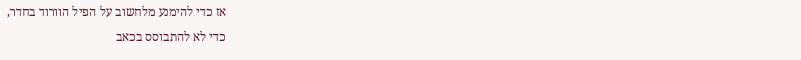אז כדי להימנע מלחשוב על הפיל הוורוד בחדר,
כדי לא להתבוסס בכאב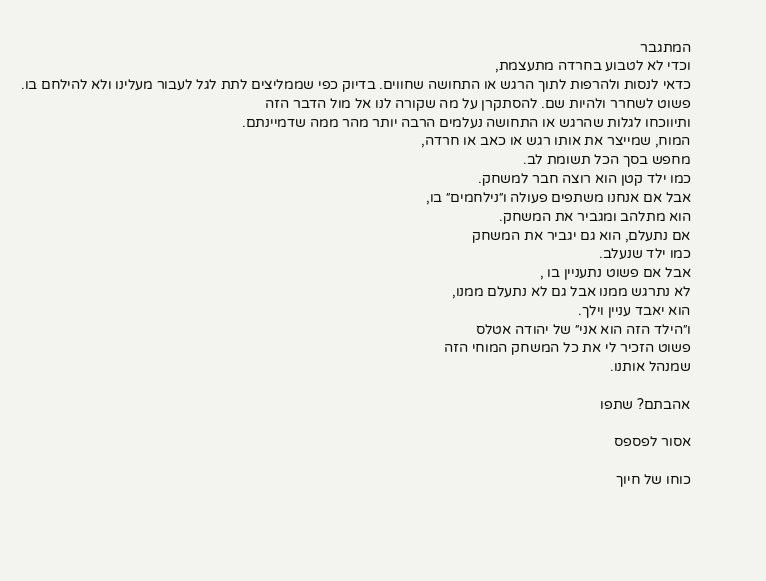המתגבר
וכדי לא לטבוע בחרדה מתעצמת,
כדאי לנסות ולהרפות לתוך הרגש או התחושה שחווים. בדיוק כפי שממליצים לתת לגל לעבור מעלינו ולא להילחם בו.
פשוט לשחרר ולהיות שם. להסתקרן על מה שקורה לנו אל מול הדבר הזה
ותיווכחו לגלות שהרגש או התחושה נעלמים הרבה יותר מהר ממה שדמיינתם.
המוח, שמייצר את אותו רגש או כאב או חרדה,
מחפש בסך הכל תשומת לב.
כמו ילד קטן הוא רוצה חבר למשחק.
אבל אם אנחנו משתפים פעולה ו״נילחמים״ בו,
הוא מתלהב ומגביר את המשחק.
אם נתעלם, הוא גם יגביר את המשחק
כמו ילד שנעלב.
אבל אם פשוט נתעניין בו ,
לא נתרגש ממנו אבל גם לא נתעלם ממנו,
הוא יאבד עניין וילך.
ו״הילד הזה הוא אני״ של יהודה אטלס
פשוט הזכיר לי את כל המשחק המוחי הזה
שמנהל אותנו.

אהבתם? שתפו

אסור לפספס

כוחו של חיוך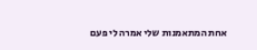אחת המתאמנות שלי אמרה לי פעם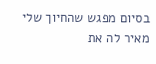בסיום מפגש שהחיוך שלי מאיר לה את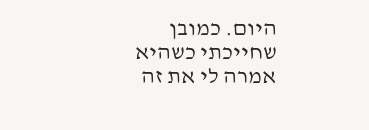היום. כמובן שחייכתי כשהיא אמרה לי את זה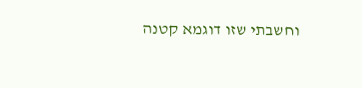וחשבתי שזו דוגמא קטנה